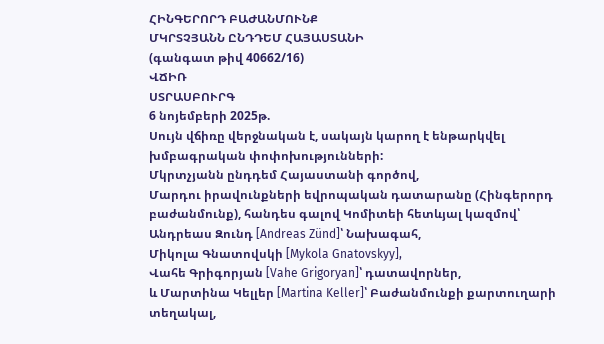ՀԻՆԳԵՐՈՐԴ ԲԱԺԱՆՄՈՒՆՔ
ՄԿՐՏՉՅԱՆՆ ԸՆԴԴԵՄ ՀԱՅԱՍՏԱՆԻ
(գանգատ թիվ 40662/16)
ՎՃԻՌ
ՍՏՐԱՍԲՈՒՐԳ
6 նոյեմբերի 2025թ.
Սույն վճիռը վերջնական է, սակայն կարող է ենթարկվել խմբագրական փոփոխությունների:
Մկրտչյանն ընդդեմ Հայաստանի գործով,
Մարդու իրավունքների եվրոպական դատարանը (Հինգերորդ բաժանմունք), հանդես գալով Կոմիտեի հետևյալ կազմով՝
Անդրեաս Զունդ [Andreas Zünd]՝ Նախագահ,
Միկոլա Գնատովսկի [Mykola Gnatovskyy],
Վահե Գրիգորյան [Vahe Grigoryan]՝ դատավորներ,
և Մարտինա Կելլեր [Martina Keller]՝ Բաժանմունքի քարտուղարի տեղակալ,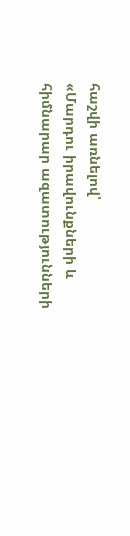հաշվի առնելով՝
«Մարդու իրավունքների և հիմնարար ազատությունների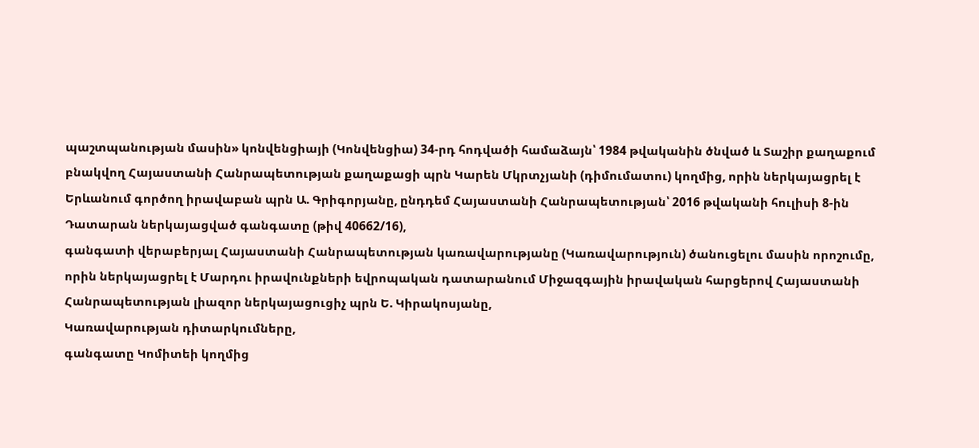պաշտպանության մասին» կոնվենցիայի (Կոնվենցիա) 34-րդ հոդվածի համաձայն՝ 1984 թվականին ծնված և Տաշիր քաղաքում բնակվող Հայաստանի Հանրապետության քաղաքացի պրն Կարեն Մկրտչյանի (դիմումատու) կողմից, որին ներկայացրել է Երևանում գործող իրավաբան պրն Ա. Գրիգորյանը, ընդդեմ Հայաստանի Հանրապետության՝ 2016 թվականի հուլիսի 8-ին Դատարան ներկայացված գանգատը (թիվ 40662/16),
գանգատի վերաբերյալ Հայաստանի Հանրապետության կառավարությանը (Կառավարություն) ծանուցելու մասին որոշումը, որին ներկայացրել է Մարդու իրավունքների եվրոպական դատարանում Միջազգային իրավական հարցերով Հայաստանի Հանրապետության լիազոր ներկայացուցիչ պրն Ե. Կիրակոսյանը,
Կառավարության դիտարկումները,
գանգատը Կոմիտեի կողմից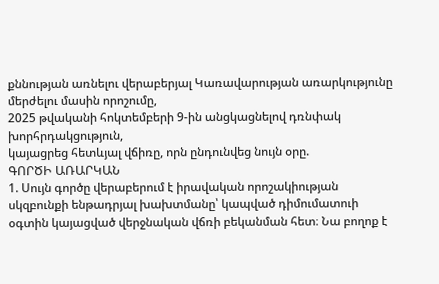քննության առնելու վերաբերյալ Կառավարության առարկությունը մերժելու մասին որոշումը,
2025 թվականի հոկտեմբերի 9-ին անցկացնելով դռնփակ խորհրդակցություն,
կայացրեց հետևյալ վճիռը, որն ընդունվեց նույն օրը.
ԳՈՐԾԻ ԱՌԱՐԿԱՆ
1. Սույն գործը վերաբերում է իրավական որոշակիության սկզբունքի ենթադրյալ խախտմանը՝ կապված դիմումատուի օգտին կայացված վերջնական վճռի բեկանման հետ։ Նա բողոք է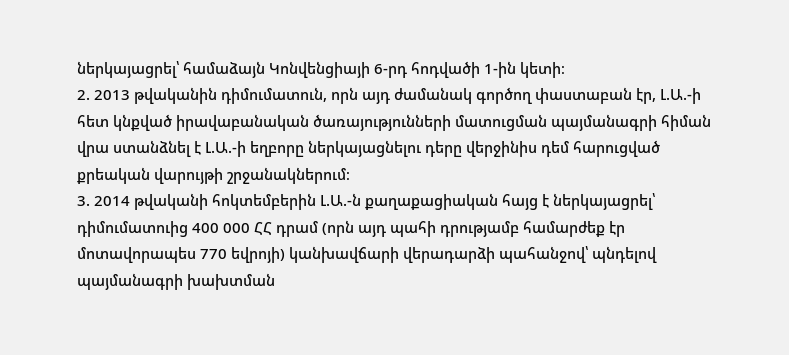ներկայացրել՝ համաձայն Կոնվենցիայի 6-րդ հոդվածի 1-ին կետի։
2. 2013 թվականին դիմումատուն, որն այդ ժամանակ գործող փաստաբան էր, Լ.Ա.-ի հետ կնքված իրավաբանական ծառայությունների մատուցման պայմանագրի հիման վրա ստանձնել է Լ.Ա.-ի եղբորը ներկայացնելու դերը վերջինիս դեմ հարուցված քրեական վարույթի շրջանակներում։
3. 2014 թվականի հոկտեմբերին Լ.Ա.-ն քաղաքացիական հայց է ներկայացրել՝ դիմումատուից 400 000 ՀՀ դրամ (որն այդ պահի դրությամբ համարժեք էր մոտավորապես 770 եվրոյի) կանխավճարի վերադարձի պահանջով՝ պնդելով պայմանագրի խախտման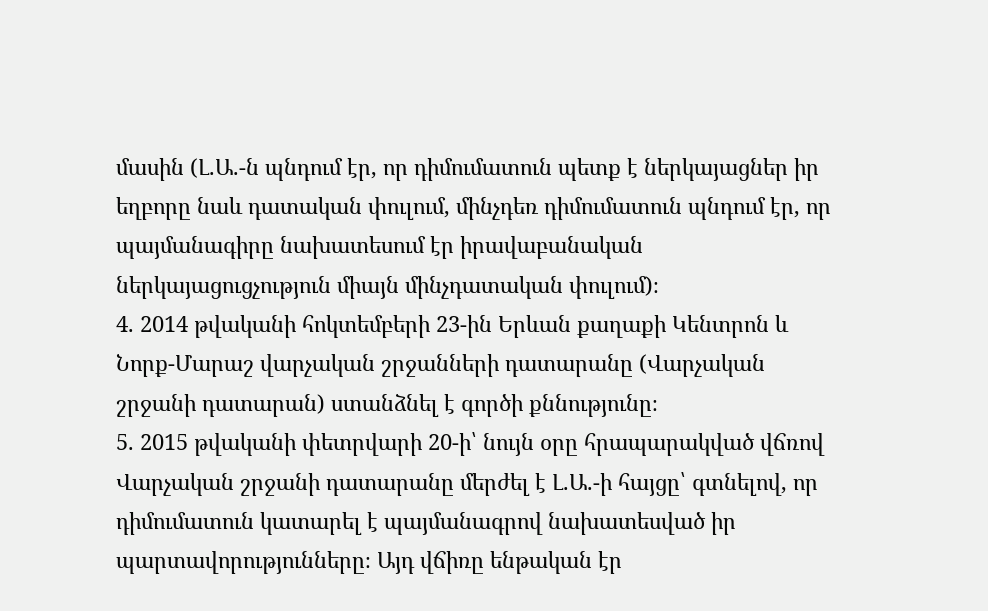մասին (Լ.Ա.-ն պնդում էր, որ դիմումատուն պետք է ներկայացներ իր եղբորը նաև դատական փուլում, մինչդեռ դիմումատուն պնդում էր, որ պայմանագիրը նախատեսում էր իրավաբանական ներկայացուցչություն միայն մինչդատական փուլում)։
4. 2014 թվականի հոկտեմբերի 23-ին Երևան քաղաքի Կենտրոն և Նորք-Մարաշ վարչական շրջանների դատարանը (Վարչական շրջանի դատարան) ստանձնել է գործի քննությունը։
5. 2015 թվականի փետրվարի 20-ի՝ նույն օրը հրապարակված վճռով Վարչական շրջանի դատարանը մերժել է Լ.Ա.-ի հայցը՝ գտնելով, որ դիմումատուն կատարել է պայմանագրով նախատեսված իր պարտավորությունները։ Այդ վճիռը ենթական էր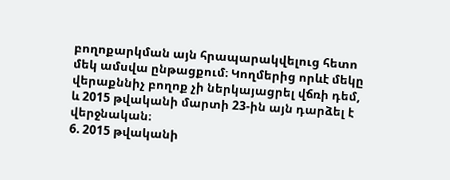բողոքարկման այն հրապարակվելուց հետո մեկ ամսվա ընթացքում։ Կողմերից որևէ մեկը վերաքննիչ բողոք չի ներկայացրել վճռի դեմ, և 2015 թվականի մարտի 23-ին այն դարձել է վերջնական։
6. 2015 թվականի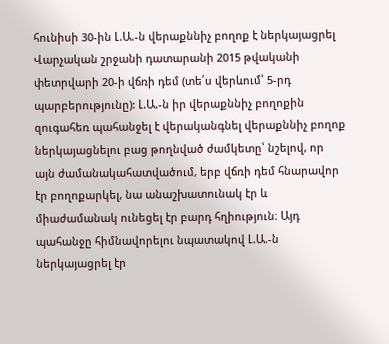հունիսի 30-ին Լ.Ա.-ն վերաքննիչ բողոք է ներկայացրել Վարչական շրջանի դատարանի 2015 թվականի փետրվարի 20-ի վճռի դեմ (տե՛ս վերևում՝ 5-րդ պարբերությունը): Լ.Ա.-ն իր վերաքննիչ բողոքին զուգահեռ պահանջել է վերականգնել վերաքննիչ բողոք ներկայացնելու բաց թողնված ժամկետը՝ նշելով, որ այն ժամանակահատվածում, երբ վճռի դեմ հնարավոր էր բողոքարկել, նա անաշխատունակ էր և միաժամանակ ունեցել էր բարդ հղիություն։ Այդ պահանջը հիմնավորելու նպատակով Լ.Ա.-ն ներկայացրել էր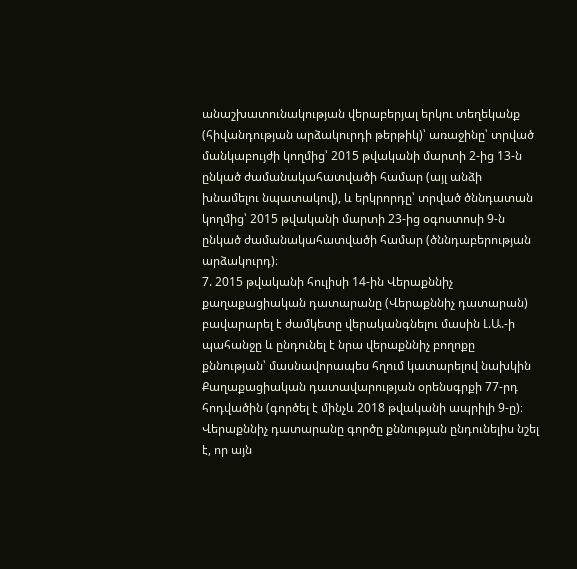անաշխատունակության վերաբերյալ երկու տեղեկանք (հիվանդության արձակուրդի թերթիկ)՝ առաջինը՝ տրված մանկաբույժի կողմից՝ 2015 թվականի մարտի 2-ից 13-ն ընկած ժամանակահատվածի համար (այլ անձի խնամելու նպատակով), և երկրորդը՝ տրված ծննդատան կողմից՝ 2015 թվականի մարտի 23-ից օգոստոսի 9-ն ընկած ժամանակահատվածի համար (ծննդաբերության արձակուրդ)։
7. 2015 թվականի հուլիսի 14-ին Վերաքննիչ քաղաքացիական դատարանը (Վերաքննիչ դատարան) բավարարել է ժամկետը վերականգնելու մասին Լ.Ա.-ի պահանջը և ընդունել է նրա վերաքննիչ բողոքը քննության՝ մասնավորապես հղում կատարելով նախկին Քաղաքացիական դատավարության օրենսգրքի 77-րդ հոդվածին (գործել է մինչև 2018 թվականի ապրիլի 9-ը)։ Վերաքննիչ դատարանը գործը քննության ընդունելիս նշել է, որ այն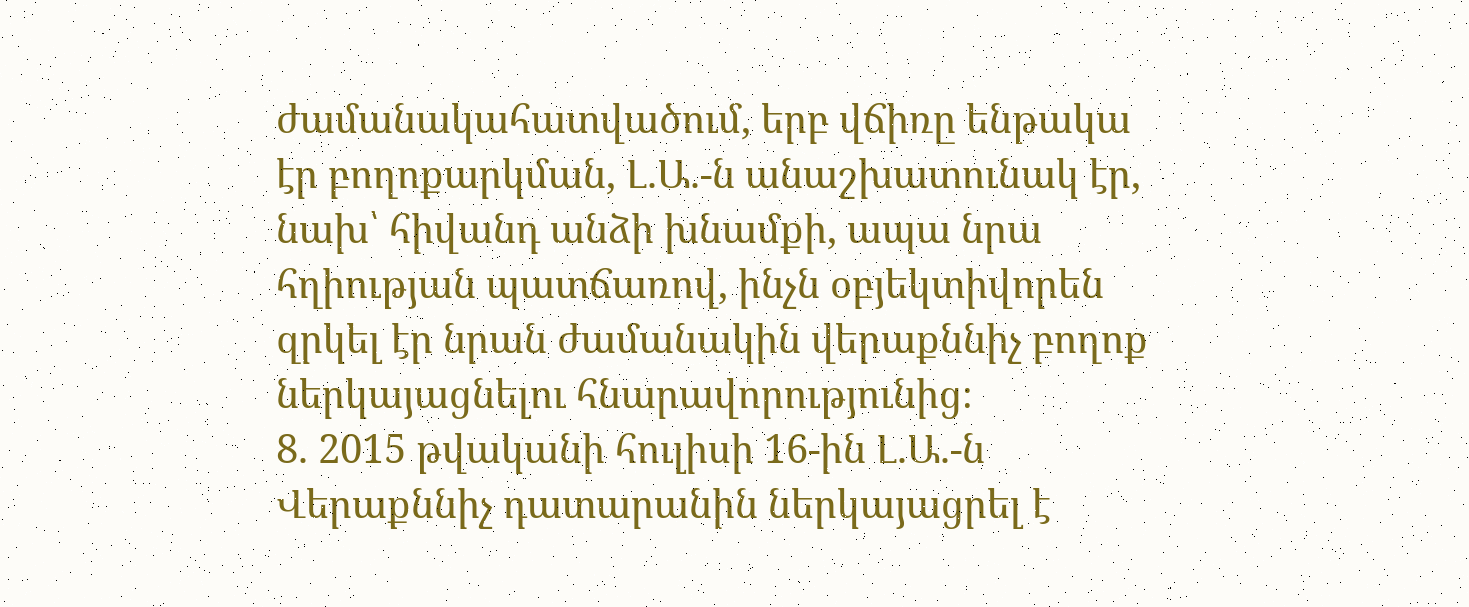ժամանակահատվածում, երբ վճիռը ենթակա էր բողոքարկման, Լ.Ա.-ն անաշխատունակ էր, նախ՝ հիվանդ անձի խնամքի, ապա նրա հղիության պատճառով, ինչն օբյեկտիվորեն զրկել էր նրան ժամանակին վերաքննիչ բողոք ներկայացնելու հնարավորությունից։
8. 2015 թվականի հուլիսի 16-ին Լ.Ա.-ն Վերաքննիչ դատարանին ներկայացրել է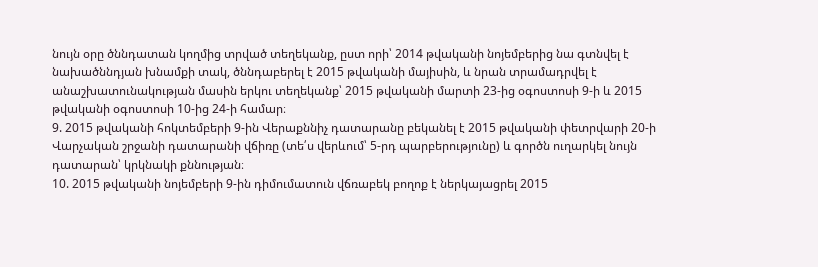նույն օրը ծննդատան կողմից տրված տեղեկանք, ըստ որի՝ 2014 թվականի նոյեմբերից նա գտնվել է նախածննդյան խնամքի տակ, ծննդաբերել է 2015 թվականի մայիսին, և նրան տրամադրվել է անաշխատունակության մասին երկու տեղեկանք՝ 2015 թվականի մարտի 23-ից օգոստոսի 9-ի և 2015 թվականի օգոստոսի 10-ից 24-ի համար։
9. 2015 թվականի հոկտեմբերի 9-ին Վերաքննիչ դատարանը բեկանել է 2015 թվականի փետրվարի 20-ի Վարչական շրջանի դատարանի վճիռը (տե՛ս վերևում՝ 5-րդ պարբերությունը) և գործն ուղարկել նույն դատարան՝ կրկնակի քննության։
10. 2015 թվականի նոյեմբերի 9-ին դիմումատուն վճռաբեկ բողոք է ներկայացրել 2015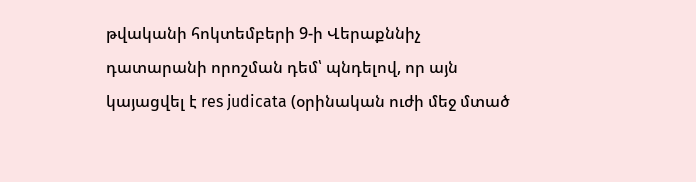թվականի հոկտեմբերի 9-ի Վերաքննիչ դատարանի որոշման դեմ՝ պնդելով, որ այն կայացվել է res judicata (օրինական ուժի մեջ մտած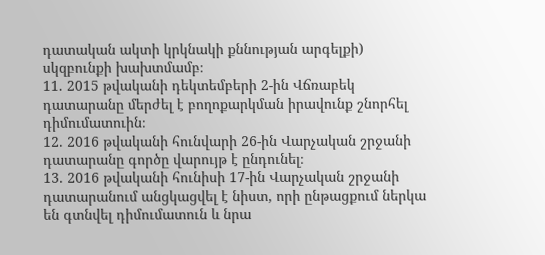դատական ակտի կրկնակի քննության արգելքի) սկզբունքի խախտմամբ։
11. 2015 թվականի դեկտեմբերի 2-ին Վճռաբեկ դատարանը մերժել է բողոքարկման իրավունք շնորհել դիմումատուին։
12. 2016 թվականի հունվարի 26-ին Վարչական շրջանի դատարանը գործը վարույթ է ընդունել։
13. 2016 թվականի հունիսի 17-ին Վարչական շրջանի դատարանում անցկացվել է նիստ, որի ընթացքում ներկա են գտնվել դիմումատուն և նրա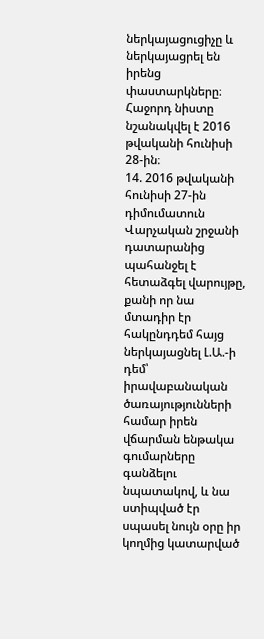ներկայացուցիչը և ներկայացրել են իրենց փաստարկները։ Հաջորդ նիստը նշանակվել է 2016 թվականի հունիսի 28-ին։
14. 2016 թվականի հունիսի 27-ին դիմումատուն Վարչական շրջանի դատարանից պահանջել է հետաձգել վարույթը, քանի որ նա մտադիր էր հակընդդեմ հայց ներկայացնել Լ.Ա.-ի դեմ՝ իրավաբանական ծառայությունների համար իրեն վճարման ենթակա գումարները գանձելու նպատակով, և նա ստիպված էր սպասել նույն օրը իր կողմից կատարված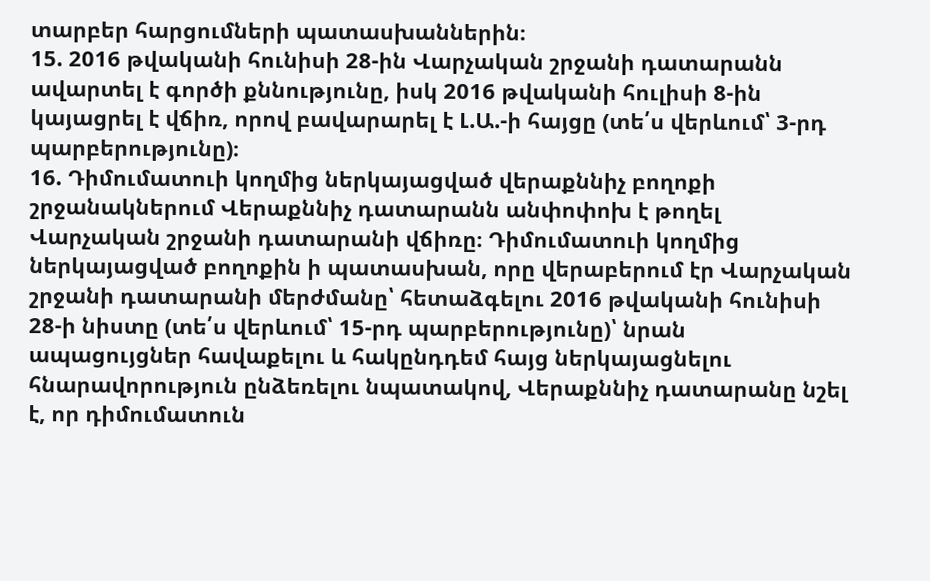տարբեր հարցումների պատասխաններին։
15. 2016 թվականի հունիսի 28-ին Վարչական շրջանի դատարանն ավարտել է գործի քննությունը, իսկ 2016 թվականի հուլիսի 8-ին կայացրել է վճիռ, որով բավարարել է Լ.Ա.-ի հայցը (տե՛ս վերևում՝ 3-րդ պարբերությունը)։
16. Դիմումատուի կողմից ներկայացված վերաքննիչ բողոքի շրջանակներում Վերաքննիչ դատարանն անփոփոխ է թողել Վարչական շրջանի դատարանի վճիռը։ Դիմումատուի կողմից ներկայացված բողոքին ի պատասխան, որը վերաբերում էր Վարչական շրջանի դատարանի մերժմանը՝ հետաձգելու 2016 թվականի հունիսի 28-ի նիստը (տե՛ս վերևում՝ 15-րդ պարբերությունը)՝ նրան ապացույցներ հավաքելու և հակընդդեմ հայց ներկայացնելու հնարավորություն ընձեռելու նպատակով, Վերաքննիչ դատարանը նշել է, որ դիմումատուն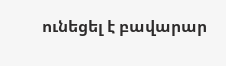ունեցել է բավարար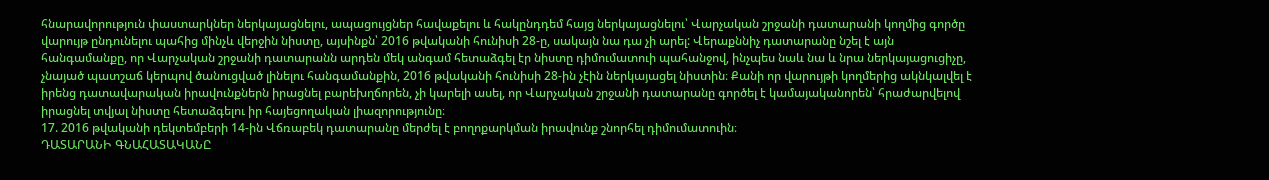հնարավորություն փաստարկներ ներկայացնելու, ապացույցներ հավաքելու և հակընդդեմ հայց ներկայացնելու՝ Վարչական շրջանի դատարանի կողմից գործը վարույթ ընդունելու պահից մինչև վերջին նիստը, այսինքն՝ 2016 թվականի հունիսի 28-ը, սակայն նա դա չի արել: Վերաքննիչ դատարանը նշել է այն հանգամանքը, որ Վարչական շրջանի դատարանն արդեն մեկ անգամ հետաձգել էր նիստը դիմումատուի պահանջով, ինչպես նաև նա և նրա ներկայացուցիչը, չնայած պատշաճ կերպով ծանուցված լինելու հանգամանքին, 2016 թվականի հունիսի 28-ին չէին ներկայացել նիստին։ Քանի որ վարույթի կողմերից ակնկալվել է իրենց դատավարական իրավունքներն իրացնել բարեխղճորեն, չի կարելի ասել, որ Վարչական շրջանի դատարանը գործել է կամայականորեն՝ հրաժարվելով իրացնել տվյալ նիստը հետաձգելու իր հայեցողական լիազորությունը։
17. 2016 թվականի դեկտեմբերի 14-ին Վճռաբեկ դատարանը մերժել է բողոքարկման իրավունք շնորհել դիմումատուին։
ԴԱՏԱՐԱՆԻ ԳՆԱՀԱՏԱԿԱՆԸ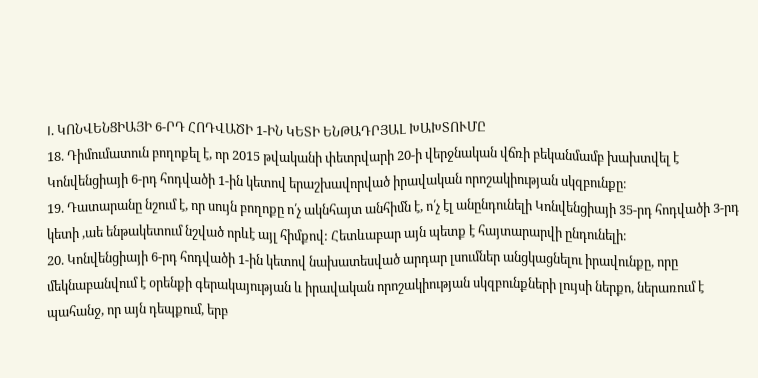I. ԿՈՆՎԵՆՑԻԱՅԻ 6-ՐԴ ՀՈԴՎԱԾԻ 1-ԻՆ ԿԵՏԻ ԵՆԹԱԴՐՅԱԼ ԽԱԽՏՈՒՄԸ
18. Դիմումատուն բողոքել է, որ 2015 թվականի փետրվարի 20-ի վերջնական վճռի բեկանմամբ խախտվել է Կոնվենցիայի 6-րդ հոդվածի 1-ին կետով երաշխավորված իրավական որոշակիության սկզբունքը։
19. Դատարանը նշում է, որ սույն բողոքը ո՛չ ակնհայտ անհիմն է, ո՛չ էլ անընդունելի Կոնվենցիայի 35-րդ հոդվածի 3-րդ կետի ,աե ենթակետում նշված որևէ այլ հիմքով: Հետևաբար այն պետք է հայտարարվի ընդունելի։
20. Կոնվենցիայի 6-րդ հոդվածի 1-ին կետով նախատեսված արդար լսումներ անցկացնելու իրավունքը, որը մեկնաբանվում է օրենքի գերակայության և իրավական որոշակիության սկզբունքների լույսի ներքո, ներառում է պահանջ, որ այն դեպքում, երբ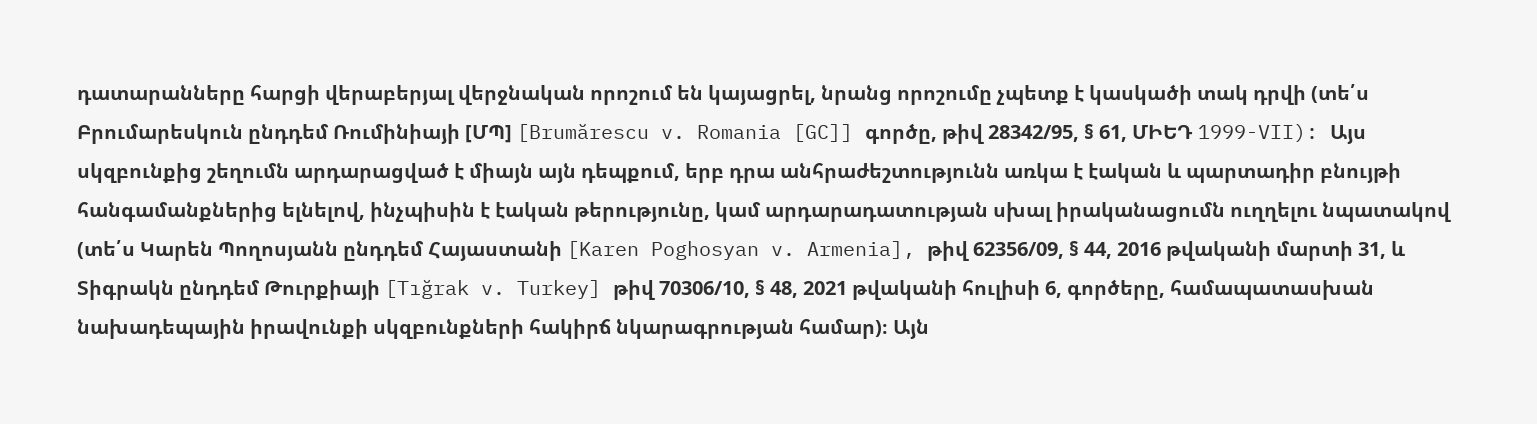դատարանները հարցի վերաբերյալ վերջնական որոշում են կայացրել, նրանց որոշումը չպետք է կասկածի տակ դրվի (տե՛ս Բրումարեսկուն ընդդեմ Ռումինիայի [ՄՊ] [Brumărescu v. Romania [GC]] գործը, թիվ 28342/95, § 61, ՄԻԵԴ 1999-VII): Այս սկզբունքից շեղումն արդարացված է միայն այն դեպքում, երբ դրա անհրաժեշտությունն առկա է էական և պարտադիր բնույթի հանգամանքներից ելնելով, ինչպիսին է էական թերությունը, կամ արդարադատության սխալ իրականացումն ուղղելու նպատակով (տե՛ս Կարեն Պողոսյանն ընդդեմ Հայաստանի [Karen Poghosyan v. Armenia], թիվ 62356/09, § 44, 2016 թվականի մարտի 31, և Տիգրակն ընդդեմ Թուրքիայի [Tığrak v. Turkey] թիվ 70306/10, § 48, 2021 թվականի հուլիսի 6, գործերը, համապատասխան նախադեպային իրավունքի սկզբունքների հակիրճ նկարագրության համար)։ Այն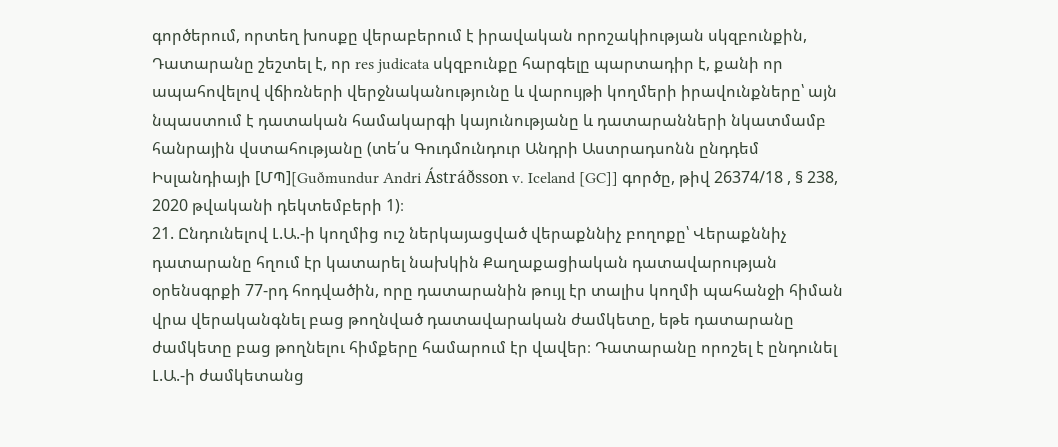գործերում, որտեղ խոսքը վերաբերում է իրավական որոշակիության սկզբունքին, Դատարանը շեշտել է, որ res judicata սկզբունքը հարգելը պարտադիր է, քանի որ ապահովելով վճիռների վերջնականությունը և վարույթի կողմերի իրավունքները՝ այն նպաստում է դատական համակարգի կայունությանը և դատարանների նկատմամբ հանրային վստահությանը (տե՛ս Գուդմունդուր Անդրի Աստրադսոնն ընդդեմ Իսլանդիայի [ՄՊ][Guðmundur Andri Ástráðsson v. Iceland [GC]] գործը, թիվ 26374/18 , § 238, 2020 թվականի դեկտեմբերի 1)։
21. Ընդունելով Լ.Ա.-ի կողմից ուշ ներկայացված վերաքննիչ բողոքը՝ Վերաքննիչ դատարանը հղում էր կատարել նախկին Քաղաքացիական դատավարության օրենսգրքի 77-րդ հոդվածին, որը դատարանին թույլ էր տալիս կողմի պահանջի հիման վրա վերականգնել բաց թողնված դատավարական ժամկետը, եթե դատարանը ժամկետը բաց թողնելու հիմքերը համարում էր վավեր։ Դատարանը որոշել է ընդունել Լ.Ա.-ի ժամկետանց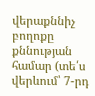վերաքննիչ բողոքը քննության համար (տե՛ս վերևում՝ 7-րդ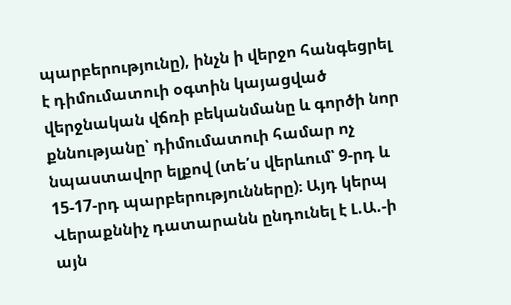պարբերությունը), ինչն ի վերջո հանգեցրել է դիմումատուի օգտին կայացված վերջնական վճռի բեկանմանը և գործի նոր քննությանը՝ դիմումատուի համար ոչ նպաստավոր ելքով (տե՛ս վերևում՝ 9-րդ և 15-17-րդ պարբերությունները)։ Այդ կերպ Վերաքննիչ դատարանն ընդունել է Լ.Ա.-ի այն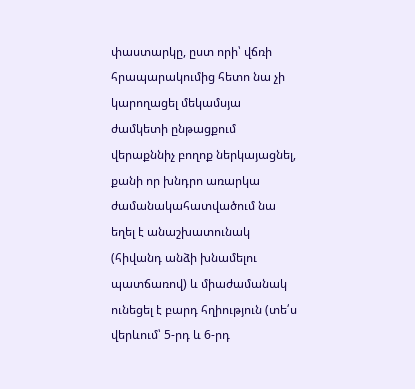փաստարկը, ըստ որի՝ վճռի հրապարակումից հետո նա չի կարողացել մեկամսյա ժամկետի ընթացքում վերաքննիչ բողոք ներկայացնել, քանի որ խնդրո առարկա ժամանակահատվածում նա եղել է անաշխատունակ (հիվանդ անձի խնամելու պատճառով) և միաժամանակ ունեցել է բարդ հղիություն (տե՛ս վերևում՝ 5-րդ և 6-րդ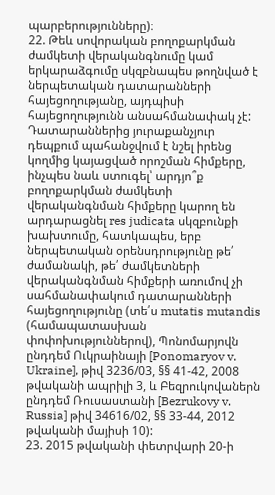պարբերությունները)։
22. Թեև սովորական բողոքարկման ժամկետի վերականգնումը կամ երկարաձգումը սկզբնապես թողնված է ներպետական դատարանների հայեցողությանը, այդպիսի հայեցողությունն անսահմանափակ չէ: Դատարաններից յուրաքանչյուր դեպքում պահանջվում է նշել իրենց կողմից կայացված որոշման հիմքերը, ինչպես նաև ստուգել՝ արդյո՞ք բողոքարկման ժամկետի վերականգնման հիմքերը կարող են արդարացնել res judicata սկզբունքի խախտումը, հատկապես, երբ ներպետական օրենսդրությունը թե՛ ժամանակի, թե՛ ժամկետների վերականգնման հիմքերի առումով չի սահմանափակում դատարանների հայեցողությունը (տե՛ս mutatis mutandis (համապատասխան փոփոխություններով), Պոնոմարյովն ընդդեմ Ուկրաինայի [Ponomaryov v. Ukraine], թիվ 3236/03, §§ 41-42, 2008 թվականի ապրիլի 3, և Բեզրուկովաներն ընդդեմ Ռուսաստանի [Bezrukovy v. Russia] թիվ 34616/02, §§ 33-44, 2012 թվականի մայիսի 10):
23. 2015 թվականի փետրվարի 20-ի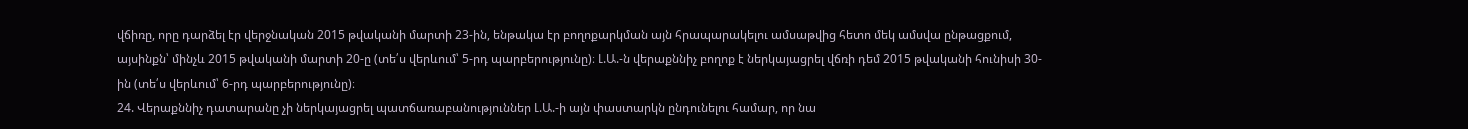վճիռը, որը դարձել էր վերջնական 2015 թվականի մարտի 23-ին, ենթակա էր բողոքարկման այն հրապարակելու ամսաթվից հետո մեկ ամսվա ընթացքում, այսինքն՝ մինչև 2015 թվականի մարտի 20-ը (տե՛ս վերևում՝ 5-րդ պարբերությունը)։ Լ.Ա.-ն վերաքննիչ բողոք է ներկայացրել վճռի դեմ 2015 թվականի հունիսի 30-ին (տե՛ս վերևում՝ 6-րդ պարբերությունը)։
24. Վերաքննիչ դատարանը չի ներկայացրել պատճառաբանություններ Լ.Ա.-ի այն փաստարկն ընդունելու համար, որ նա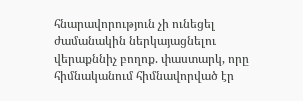հնարավորություն չի ունեցել ժամանակին ներկայացնելու վերաքննիչ բողոք. փաստարկ, որը հիմնականում հիմնավորված էր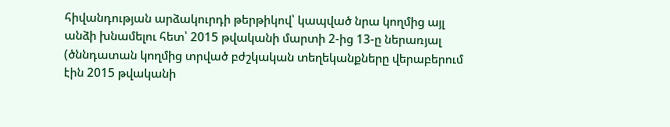հիվանդության արձակուրդի թերթիկով՝ կապված նրա կողմից այլ անձի խնամելու հետ՝ 2015 թվականի մարտի 2-ից 13-ը ներառյալ (ծննդատան կողմից տրված բժշկական տեղեկանքները վերաբերում էին 2015 թվականի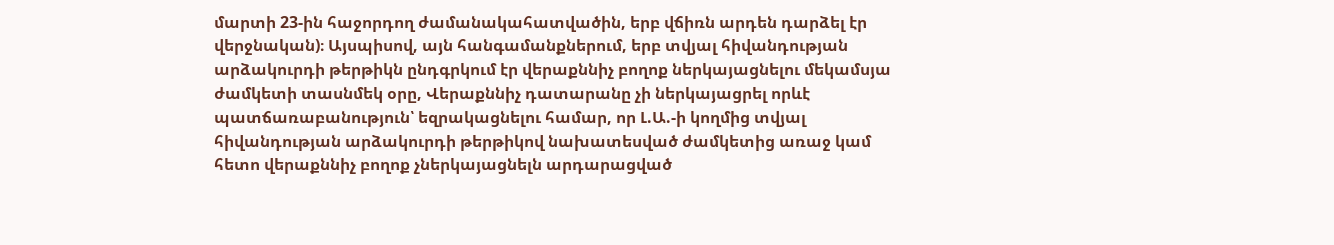մարտի 23-ին հաջորդող ժամանակահատվածին, երբ վճիռն արդեն դարձել էր վերջնական)։ Այսպիսով, այն հանգամանքներում, երբ տվյալ հիվանդության արձակուրդի թերթիկն ընդգրկում էր վերաքննիչ բողոք ներկայացնելու մեկամսյա ժամկետի տասնմեկ օրը, Վերաքննիչ դատարանը չի ներկայացրել որևէ պատճառաբանություն՝ եզրակացնելու համար, որ Լ.Ա.-ի կողմից տվյալ հիվանդության արձակուրդի թերթիկով նախատեսված ժամկետից առաջ կամ հետո վերաքննիչ բողոք չներկայացնելն արդարացված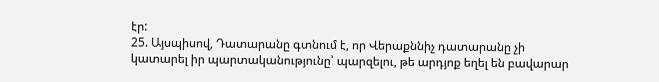էր:
25. Այսպիսով, Դատարանը գտնում է, որ Վերաքննիչ դատարանը չի կատարել իր պարտականությունը՝ պարզելու, թե արդյոք եղել են բավարար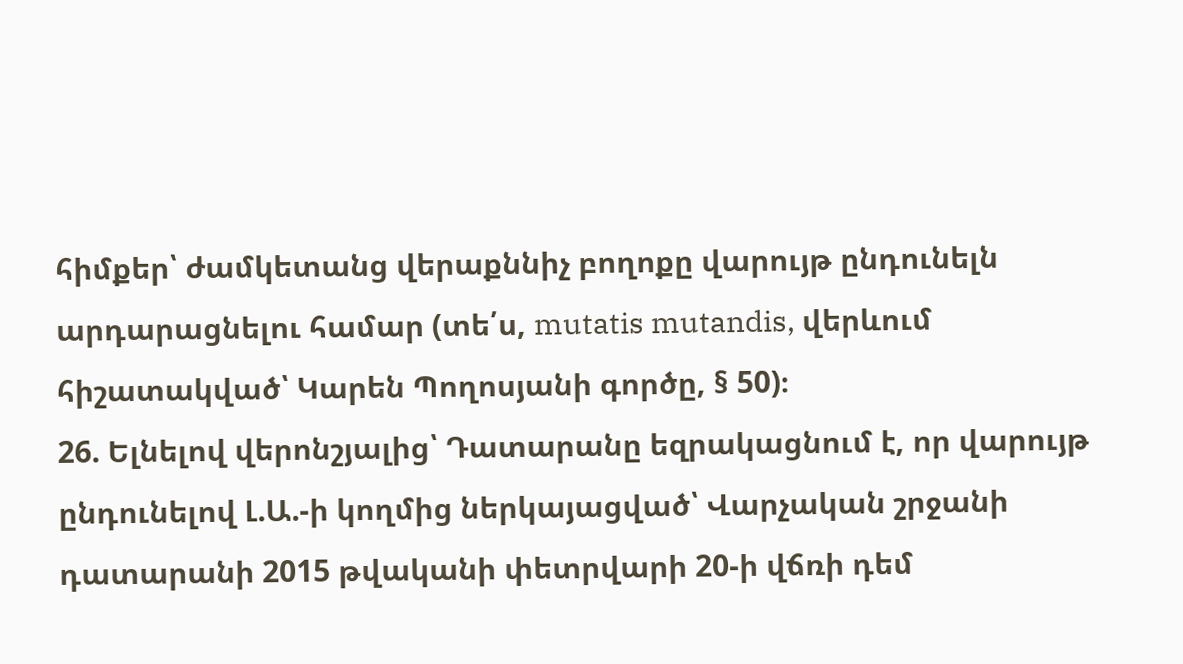հիմքեր՝ ժամկետանց վերաքննիչ բողոքը վարույթ ընդունելն արդարացնելու համար (տե՛ս, mutatis mutandis, վերևում հիշատակված՝ Կարեն Պողոսյանի գործը, § 50)։
26. Ելնելով վերոնշյալից՝ Դատարանը եզրակացնում է, որ վարույթ ընդունելով Լ.Ա.-ի կողմից ներկայացված՝ Վարչական շրջանի դատարանի 2015 թվականի փետրվարի 20-ի վճռի դեմ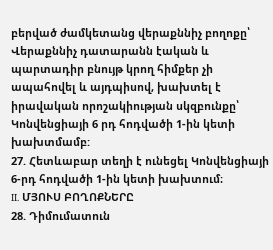բերված ժամկետանց վերաքննիչ բողոքը՝ Վերաքննիչ դատարանն էական և պարտադիր բնույթ կրող հիմքեր չի ապահովել և այդպիսով, խախտել է իրավական որոշակիության սկզբունքը՝ Կոնվենցիայի 6 րդ հոդվածի 1-ին կետի խախտմամբ:
27. Հետևաբար տեղի է ունեցել Կոնվենցիայի 6-րդ հոդվածի 1-ին կետի խախտում։
II. ՄՅՈՒՍ ԲՈՂՈՔՆԵՐԸ
28. Դիմումատուն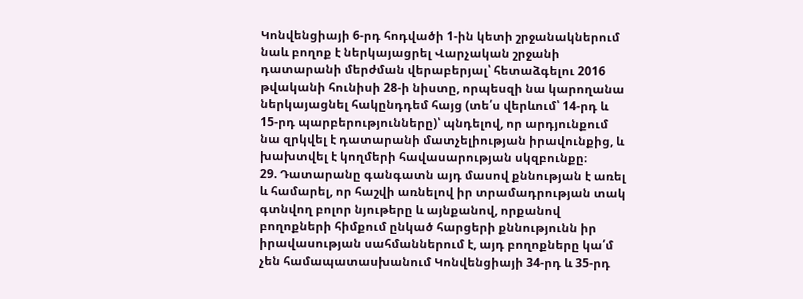Կոնվենցիայի 6-րդ հոդվածի 1-ին կետի շրջանակներում նաև բողոք է ներկայացրել Վարչական շրջանի դատարանի մերժման վերաբերյալ՝ հետաձգելու 2016 թվականի հունիսի 28-ի նիստը, որպեսզի նա կարողանա ներկայացնել հակընդդեմ հայց (տե՛ս վերևում՝ 14-րդ և 15-րդ պարբերությունները)՝ պնդելով, որ արդյունքում նա զրկվել է դատարանի մատչելիության իրավունքից, և խախտվել է կողմերի հավասարության սկզբունքը։
29. Դատարանը գանգատն այդ մասով քննության է առել և համարել, որ հաշվի առնելով իր տրամադրության տակ գտնվող բոլոր նյութերը և այնքանով, որքանով բողոքների հիմքում ընկած հարցերի քննությունն իր իրավասության սահմաններում է, այդ բողոքները կա՛մ չեն համապատասխանում Կոնվենցիայի 34-րդ և 35-րդ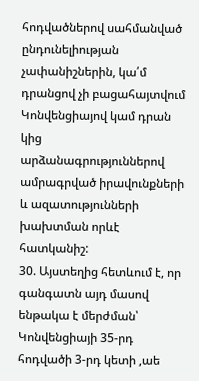հոդվածներով սահմանված ընդունելիության չափանիշներին, կա՛մ դրանցով չի բացահայտվում Կոնվենցիայով կամ դրան կից արձանագրություններով ամրագրված իրավունքների և ազատությունների խախտման որևէ հատկանիշ:
30. Այստեղից հետևում է, որ գանգատն այդ մասով ենթակա է մերժման՝ Կոնվենցիայի 35-րդ հոդվածի 3-րդ կետի ,աե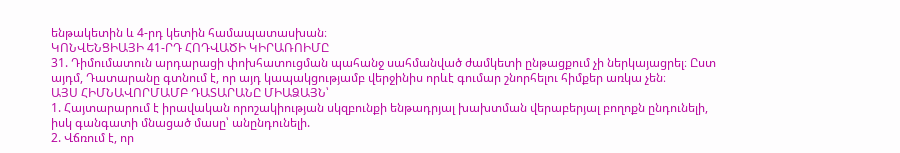ենթակետին և 4-րդ կետին համապատասխան։
ԿՈՆՎԵՆՑԻԱՅԻ 41-ՐԴ ՀՈԴՎԱԾԻ ԿԻՐԱՌՈԻՄԸ
31. Դիմումատուն արդարացի փոխհատուցման պահանջ սահմանված ժամկետի ընթացքում չի ներկայացրել։ Ըստ այդմ, Դատարանը գտնում է, որ այդ կապակցությամբ վերջինիս որևէ գումար շնորհելու հիմքեր առկա չեն։
ԱՅՍ ՀԻՄՆԱՎՈՐՄԱՄԲ ԴԱՏԱՐԱՆԸ ՄԻԱՁԱՅՆ՝
1. Հայտարարում է իրավական որոշակիության սկզբունքի ենթադրյալ խախտման վերաբերյալ բողոքն ընդունելի, իսկ գանգատի մնացած մասը՝ անընդունելի.
2. Վճռում է, որ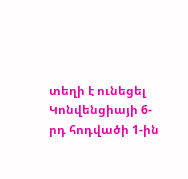տեղի է ունեցել Կոնվենցիայի 6-րդ հոդվածի 1-ին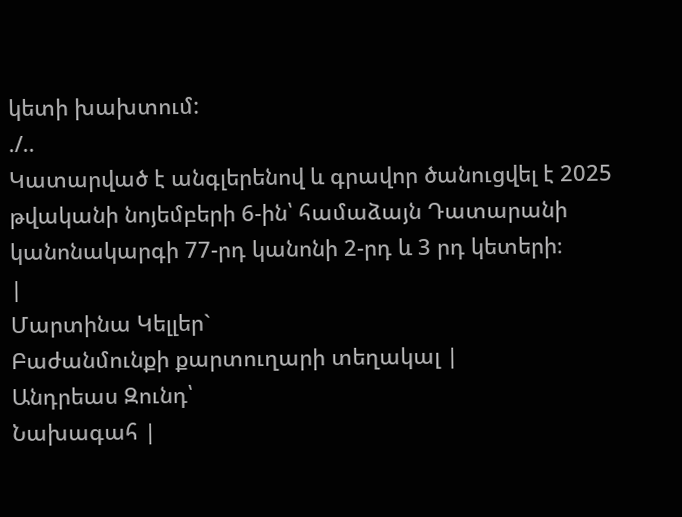կետի խախտում:
./..
Կատարված է անգլերենով և գրավոր ծանուցվել է 2025 թվականի նոյեմբերի 6-ին՝ համաձայն Դատարանի կանոնակարգի 77-րդ կանոնի 2-րդ և 3 րդ կետերի։
|
Մարտինա Կելլեր`
Բաժանմունքի քարտուղարի տեղակալ |
Անդրեաս Զունդ՝
Նախագահ |